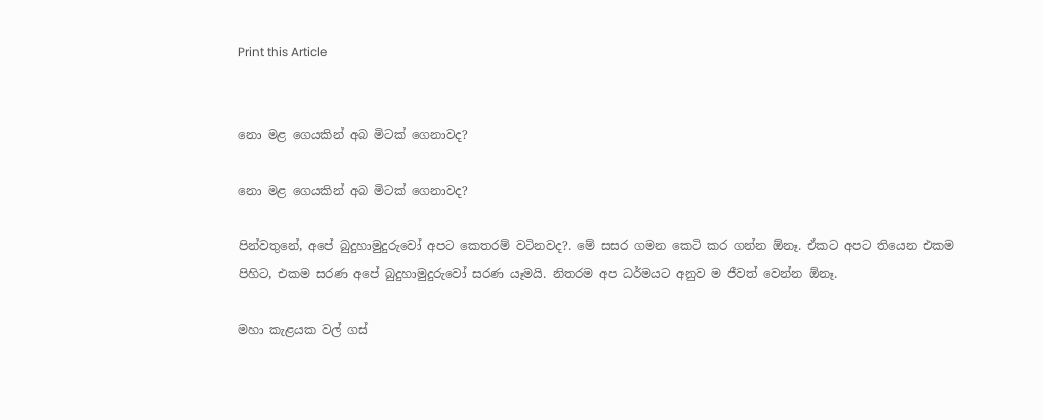Print this Article


නො මළ ගෙයකින් අබ මිටක් ගෙනාවද?

නො මළ ගෙයකින් අබ මිටක් ගෙනාවද?

පින්වතුනේ, අපේ බුදුහාමුදුරුවෝ අපට කෙතරම් වටිනවද?. මේ සසර ගමන කෙටි කර ගන්න ඕනෑ. ඒකට අපට තියෙන එකම පිහිට, එකම සරණ අපේ බුදුහාමුදුරුවෝ සරණ යෑමයි. නිතරම අප ධර්මයට අනුව ම ජීවත් වෙන්න ඕනෑ.

මහා කැළයක වල් ගස්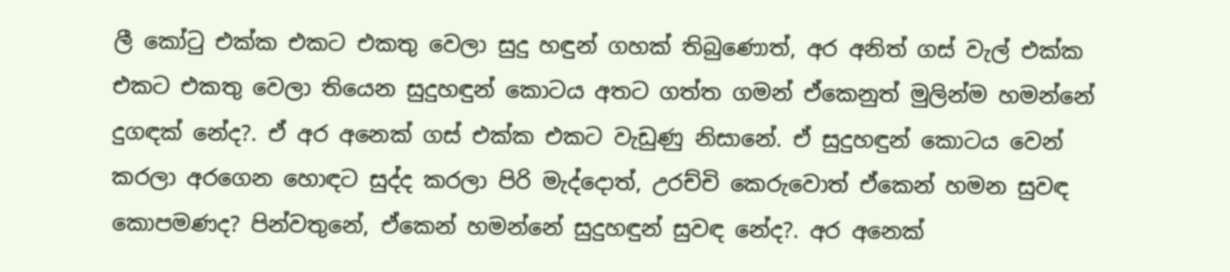ලී කෝටු එක්ක එකට එකතු වෙලා සුදු හඳුන් ගහක් තිබුණොත්, අර අනිත් ගස් වැල් එක්ක එකට එකතු වෙලා තියෙන සුදුහඳුන් කොටය අතට ගත්ත ගමන් ඒකෙනුත් මුලින්ම හමන්නේ දුගඳක් නේද?. ඒ අර අනෙක් ගස් එක්ක එකට වැඩුණු නිසානේ. ඒ සුදුහඳුන් කොටය වෙන් කරලා අරගෙන හොඳට සුද්ද කරලා පිරි මැද්දොත්, උරච්චි කෙරුවොත් ඒකෙන් හමන සුවඳ කොපමණද? පින්වතුනේ, ඒකෙන් හමන්නේ සුදුහඳුන් සුවඳ නේද?. අර අනෙක්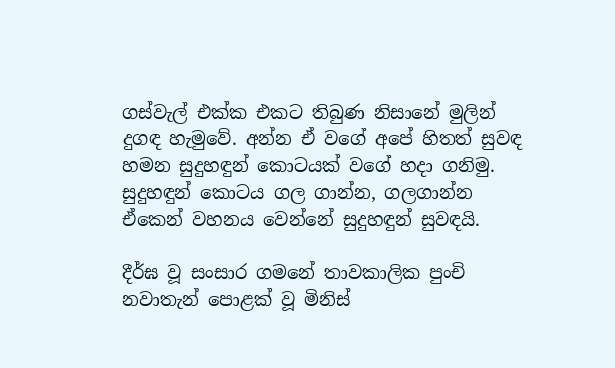ගස්වැල් එක්ක එකට තිබුණ නිසානේ මුලින් දුගඳ හැමුවේ. අන්න ඒ වගේ අපේ හිතත් සුවඳ හමන සුදුහඳුන් කොටයක් වගේ හදා ගනිමු. සුදුහඳුන් කොටය ගල ගාන්න, ගලගාන්න ඒකෙන් වහනය වෙන්නේ සුදුහඳුන් සුවඳයි.

දීර්ඝ වූ සංසාර ගමනේ තාවකාලික පුංචි නවාතැන් පොළක් වූ මිනිස්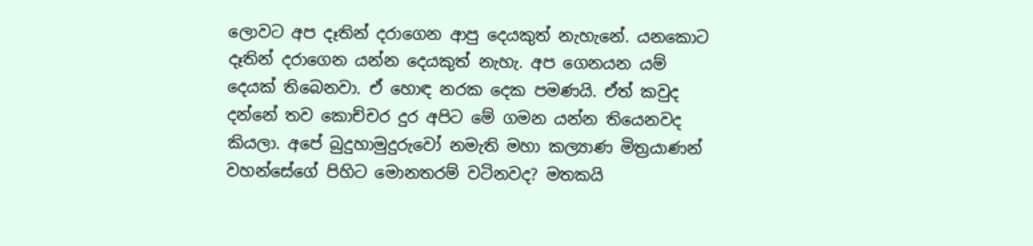ලොවට අප දෑතින් දරාගෙන ආපු දෙයකුත් නැහැනේ. යනකොට දෑතින් දරාගෙන යන්න දෙයකුත් නැහැ. අප ගෙනයන යම් දෙයක් තිබෙනවා. ඒ හොඳ නරක දෙක පමණයි. ඒත් කවුද දන්නේ තව කොච්චර දුර අපිට මේ ගමන යන්න තියෙනවද කියලා. අපේ බුදුහාමුදුරුවෝ නමැති මහා කල්‍යාණ මිත්‍රයාණන් වහන්සේගේ පිහිට මොනතරම් වටිනවද? මතකයි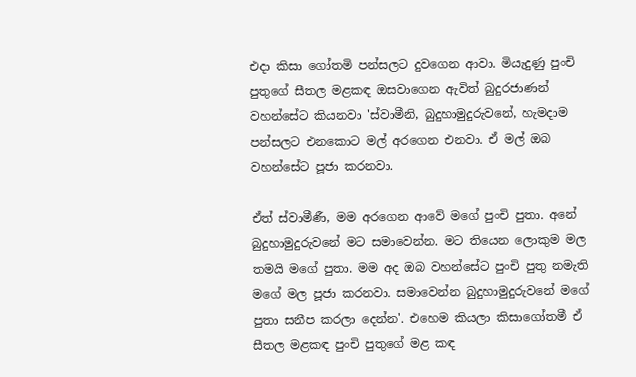එදා කිසා ගෝතමි පන්සලට දුවගෙන ආවා. මියැදුණු පුංචි පුතුගේ සීතල මළකඳ ඔසවාගෙන ඇවිත් බුදුරජාණන් වහන්සේට කියනවා 'ස්වාමීනි, බුදුහාමුදුරුවනේ, හැමදාම පන්සලට එනකොට මල් අරගෙන එනවා. ඒ මල් ඔබ වහන්සේට පූජා කරනවා.

ඒත් ස්වාමීණී, මම අරගෙන ආවේ මගේ පුංචි පුතා. අනේ බුදුහාමුදුරුවනේ මට සමාවෙන්න. මට තියෙන ලොකුම මල තමයි මගේ පුතා. මම අද ඔබ වහන්සේට පුංචි පුතු නමැති මගේ මල පූජා කරනවා. සමාවෙන්න බුදුහාමුදුරුවනේ මගේ පුතා සනීප කරලා දෙන්න'. එහෙම කියලා කිසාගෝතමී ඒ සීතල මළකඳ පුංචි පුතුගේ මළ කඳ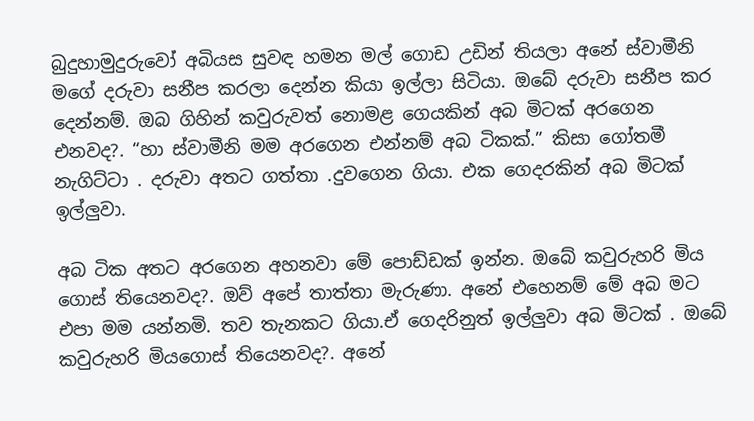බුදුහාමුදුරුවෝ අබියස සුවඳ හමන මල් ගොඩ උඩින් තියලා අනේ ස්වාමීනි මගේ දරුවා සනීප කරලා දෙන්න කියා ඉල්ලා සිටියා. ඔබේ දරුවා සනීප කර දෙන්නම්. ඔබ ගිහින් කවුරුවත් නොමළ ගෙයකින් අබ මිටක් අරගෙන එනවද?. “හා ස්වාමීනි මම අරගෙන එන්නම් අබ ටිකක්.” කිසා ගෝතමී නැගිට්ටා . දරුවා අතට ගත්තා .දුවගෙන ගියා. එක ගෙදරකින් අබ මිටක් ඉල්ලුවා.

අබ ටික අතට අරගෙන අහනවා මේ පොඩ්ඩක් ඉන්න. ඔබේ කවුරුහරි මිය ගොස් තියෙනවද?. ඔව් අපේ තාත්තා මැරුණා. අනේ එහෙනම් මේ අබ මට එපා මම යන්නමි. තව තැනකට ගියා.ඒ ගෙදරිනුත් ඉල්ලුවා අබ මිටක් . ඔබේ කවුරුහරි මියගොස් තියෙනවද?. අනේ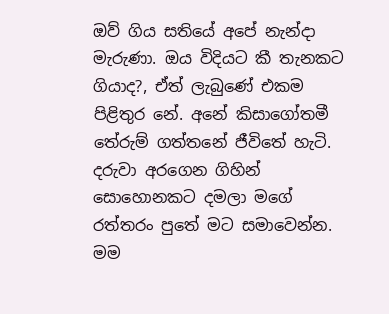ඔව් ගිය සතියේ අපේ නැන්දා මැරුණා. ඔය විදියට කී තැනකට ගියාද?, ඒත් ලැබුණේ එකම පිළිතුර නේ. අනේ කිසාගෝතමී තේරුම් ගත්තනේ ජීවිතේ හැටි. දරුවා අරගෙන ගිහින් සොහොනකට දමලා මගේ රත්තරං පුතේ මට සමාවෙන්න. මම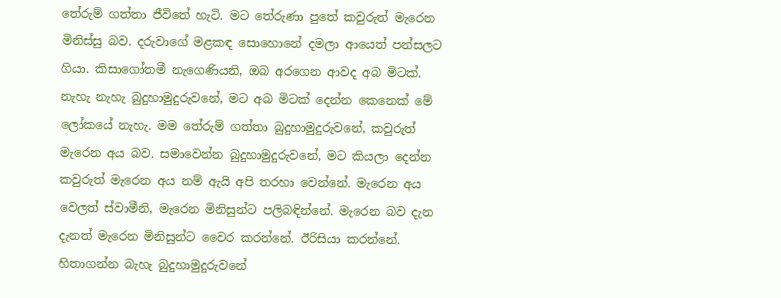තේරුම් ගත්තා ජීවිතේ හැටි. මට තේරුණා පුතේ කවුරුත් මැරෙන මිනිස්සු බව. දරුවාගේ මළකඳ සොහොනේ දමලා ආයෙත් පන්සලට ගියා. කිසාගෝතමී නැගෙණියනි, ඔබ අරගෙන ආවද අබ මිටක්. නැහැ නැහැ බුදුහාමුදුරුවනේ, මට අබ මිටක් දෙන්න කෙනෙක් මේ ලෝකයේ නැහැ. මම තේරුම් ගත්තා බුදුහාමුදුරුවනේ, කවුරුත් මැරෙන අය බව. සමාවෙන්න බුදුහාමුදුරුවනේ, මට කියලා දෙන්න කවුරුත් මැරෙන අය නම් ඇයි අපි තරහා වෙන්නේ. මැරෙන අය වෙලත් ස්වාමීනි, මැරෙන මිනිසුන්ට පලිබඳින්නේ. මැරෙන බව දැන දැනත් මැරෙන මිනිසුන්ට වෛර කරන්නේ. ඊරිසියා කරන්නේ. හිතාගන්න බැහැ බුදුහාමුදුරුවනේ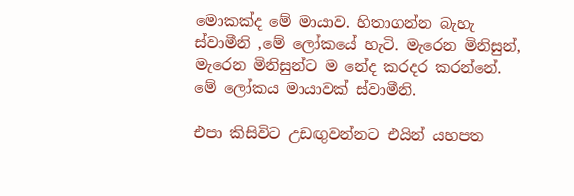මොකක්ද මේ මායාව. හිතාගන්න බැහැ ස්වාමීනි ,මේ ලෝකයේ හැටි. මැරෙන මිනිසුන්, මැරෙන මිනිසුන්ට ම නේද කරදර කරන්නේ. මේ ලෝකය මායාවක් ස්වාමීනි.

එපා කිසිවිට උඩඟුවන්නට එයින් යහපත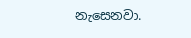නැසෙනවා.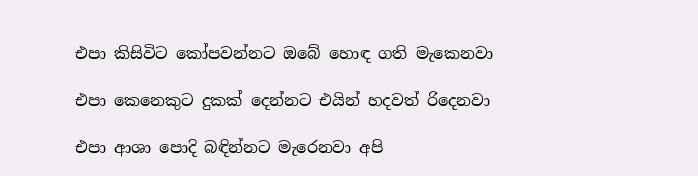එපා කිසිවිට කෝපවන්නට ඔබේ හොඳ ගති මැකෙනවා

එපා කෙනෙකුට දුකක් දෙන්නට එයින් හදවත් රිදෙනවා

එපා ආශා පොදි බඳින්නට මැරෙනවා අපි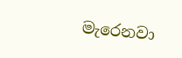මැරෙනවා